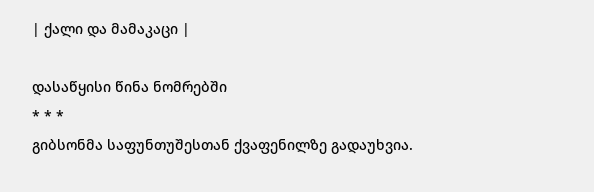| ქალი და მამაკაცი |

დასაწყისი წინა ნომრებში
* * *
გიბსონმა საფუნთუშესთან ქვაფენილზე გადაუხვია.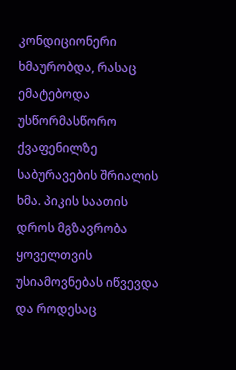კონდიციონერი ხმაურობდა, რასაც ემატებოდა უსწორმასწორო ქვაფენილზე საბურავების შრიალის ხმა. პიკის საათის დროს მგზავრობა ყოველთვის უსიამოვნებას იწვევდა და როდესაც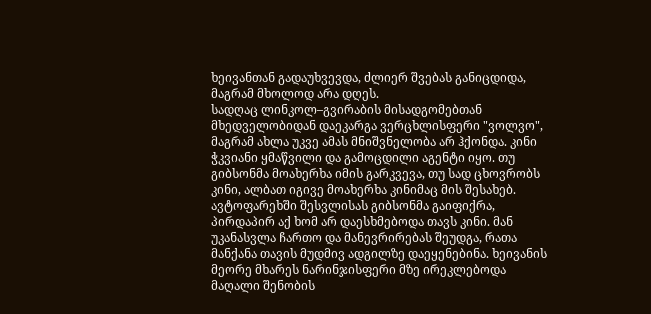ხეივანთან გადაუხვევდა, ძლიერ შვებას განიცდიდა, მაგრამ მხოლოდ არა დღეს.
სადღაც ლინკოლ–გვირაბის მისადგომებთან მხედველობიდან დაეკარგა ვერცხლისფერი "ვოლვო", მაგრამ ახლა უკვე ამას მნიშვნელობა არ ჰქონდა. კინი ჭკვიანი ყმაწვილი და გამოცდილი აგენტი იყო. თუ გიბსონმა მოახერხა იმის გარკვევა, თუ სად ცხოვრობს კინი, ალბათ იგივე მოახერხა კინიმაც მის შესახებ.
ავტოფარეხში შესვლისას გიბსონმა გაიფიქრა, პირდაპირ აქ ხომ არ დაესხმებოდა თავს კინი. მან უკანასვლა ჩართო და მანევრირებას შეუდგა, რათა მანქანა თავის მუდმივ ადგილზე დაეყენებინა. ხეივანის მეორე მხარეს ნარინჯისფერი მზე ირეკლებოდა მაღალი შენობის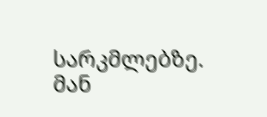სარკმლებზე. მან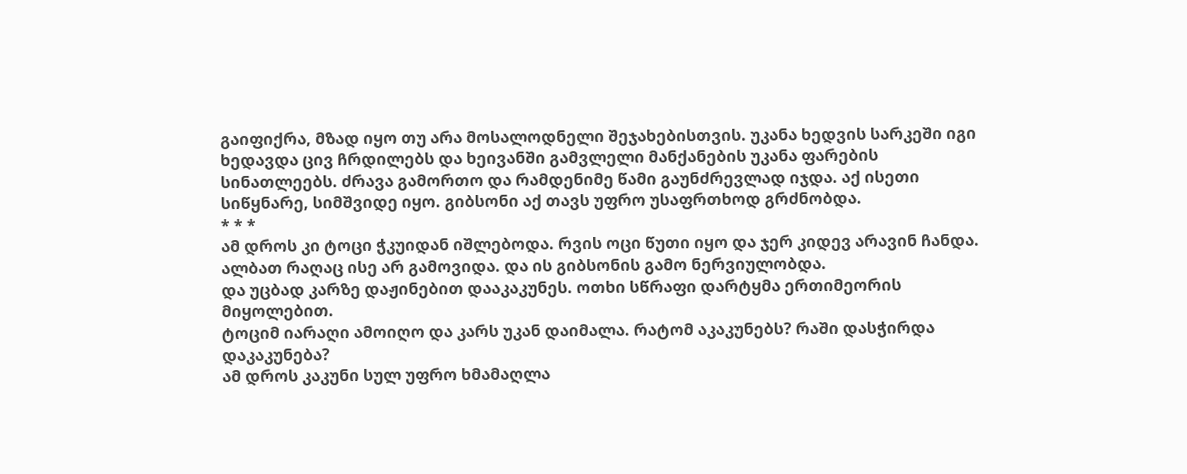გაიფიქრა, მზად იყო თუ არა მოსალოდნელი შეჯახებისთვის. უკანა ხედვის სარკეში იგი ხედავდა ცივ ჩრდილებს და ხეივანში გამვლელი მანქანების უკანა ფარების სინათლეებს. ძრავა გამორთო და რამდენიმე წამი გაუნძრევლად იჯდა. აქ ისეთი სიწყნარე, სიმშვიდე იყო. გიბსონი აქ თავს უფრო უსაფრთხოდ გრძნობდა.
* * *
ამ დროს კი ტოცი ჭკუიდან იშლებოდა. რვის ოცი წუთი იყო და ჯერ კიდევ არავინ ჩანდა. ალბათ რაღაც ისე არ გამოვიდა. და ის გიბსონის გამო ნერვიულობდა.
და უცბად კარზე დაჟინებით დააკაკუნეს. ოთხი სწრაფი დარტყმა ერთიმეორის მიყოლებით.
ტოციმ იარაღი ამოიღო და კარს უკან დაიმალა. რატომ აკაკუნებს? რაში დასჭირდა დაკაკუნება?
ამ დროს კაკუნი სულ უფრო ხმამაღლა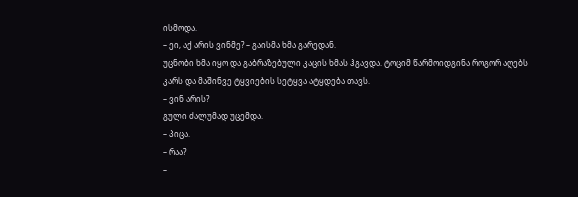ისმოდა.
– ეი, აქ არის ვინმე? – გაისმა ხმა გარედან.
უცნობი ხმა იყო და გაბრაზებული კაცის ხმას ჰგავდა. ტოციმ წარმოიდგინა როგორ აღებს კარს და მაშინვე ტყვიების სეტყვა ატყდება თავს.
– ვინ არის?
გული ძალუმად უცემდა.
– პიცა.
– რაა?
–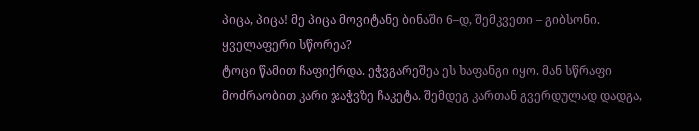პიცა, პიცა! მე პიცა მოვიტანე ბინაში 6–დ, შემკვეთი – გიბსონი. ყველაფერი სწორეა?
ტოცი წამით ჩაფიქრდა. ეჭვგარეშეა ეს ხაფანგი იყო. მან სწრაფი მოძრაობით კარი ჯაჭვზე ჩაკეტა. შემდეგ კართან გვერდულად დადგა,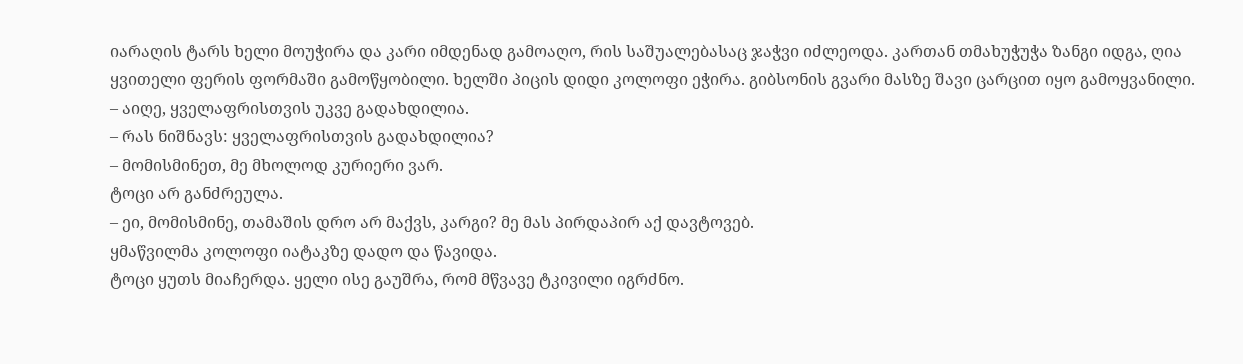იარაღის ტარს ხელი მოუჭირა და კარი იმდენად გამოაღო, რის საშუალებასაც ჯაჭვი იძლეოდა. კართან თმახუჭუჭა ზანგი იდგა, ღია ყვითელი ფერის ფორმაში გამოწყობილი. ხელში პიცის დიდი კოლოფი ეჭირა. გიბსონის გვარი მასზე შავი ცარცით იყო გამოყვანილი.
– აიღე, ყველაფრისთვის უკვე გადახდილია.
– რას ნიშნავს: ყველაფრისთვის გადახდილია?
– მომისმინეთ, მე მხოლოდ კურიერი ვარ.
ტოცი არ განძრეულა.
– ეი, მომისმინე, თამაშის დრო არ მაქვს, კარგი? მე მას პირდაპირ აქ დავტოვებ.
ყმაწვილმა კოლოფი იატაკზე დადო და წავიდა.
ტოცი ყუთს მიაჩერდა. ყელი ისე გაუშრა, რომ მწვავე ტკივილი იგრძნო.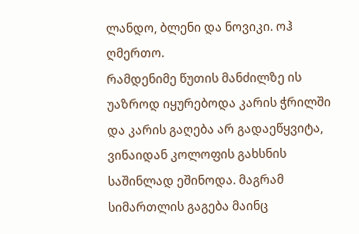ლანდო, ბლენი და ნოვიკი. ოჰ ღმერთო.
რამდენიმე წუთის მანძილზე ის უაზროდ იყურებოდა კარის ჭრილში და კარის გაღება არ გადაეწყვიტა, ვინაიდან კოლოფის გახსნის საშინლად ეშინოდა. მაგრამ სიმართლის გაგება მაინც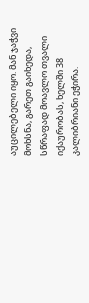აუცილებელი იყო. მან ჯაჭვი მოხსნა, გარეთ გაიხედა, სწრაფად მოავლო თვალი იქაურობას, ხელში 38 კალიბრიანი ეჭირა.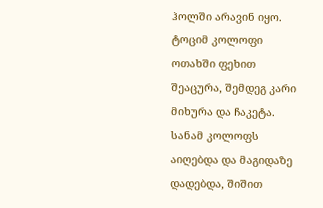ჰოლში არავინ იყო.
ტოციმ კოლოფი ოთახში ფეხით შეაცურა, შემდეგ კარი მიხურა და ჩაკეტა. სანამ კოლოფს აიღებდა და მაგიდაზე დადებდა, შიშით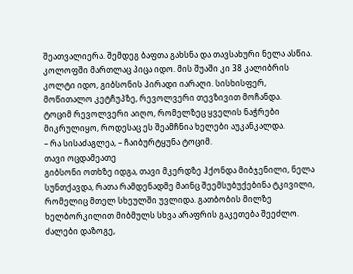შეათვალიერა. შემდეგ ბაფთა გახსნა და თავსახური ნელა ასწია.
კოლოფში მართლაც პიცა იდო. მის შუაში კი 38 კალიბრის კოლტი იდო, გიბსონის პირადი იარაღი. სისხისფერ, მოწითალო კეტჩუპზე, რევოლვერი თევზივით მოჩანდა.
ტოციმ რევოლვერი აიღო, რომელზეც ყველის ნაჭრები მიკრულიყო, როდესაც ეს შეამჩნია ხელები აუკანკალდა.
– რა სისაძაგლეა, – ჩაიბურტყუნა ტოციმ.
თავი ოცდამეათე
გიბსონი ოთხზე იდგა, თავი მკერდზე ჰქონდა მიბჯენილი, ნელა სუნთქავდა, რათა რამდენადმე მაინც შეემსუბუქებინა ტკივილი, რომელიც მთელ სხეულში უვლიდა. გათბობის მილზე ხელბორკილით მიბმულს სხვა არაფრის გაკეთება შეეძლო. ძალები დაზოგე,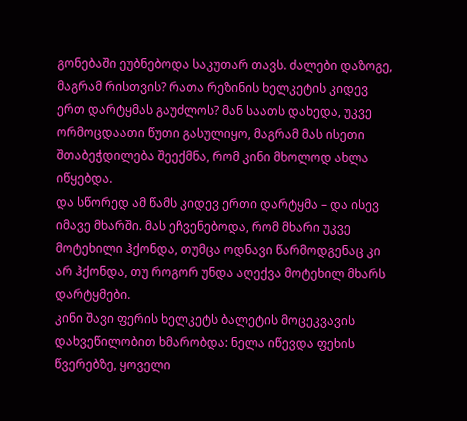გონებაში ეუბნებოდა საკუთარ თავს. ძალები დაზოგე, მაგრამ რისთვის? რათა რეზინის ხელკეტის კიდევ ერთ დარტყმას გაუძლოს? მან საათს დახედა, უკვე ორმოცდაათი წუთი გასულიყო, მაგრამ მას ისეთი შთაბეჭდილება შეექმნა, რომ კინი მხოლოდ ახლა იწყებდა.
და სწორედ ამ წამს კიდევ ერთი დარტყმა – და ისევ იმავე მხარში. მას ეჩვენებოდა, რომ მხარი უკვე მოტეხილი ჰქონდა, თუმცა ოდნავი წარმოდგენაც კი არ ჰქონდა, თუ როგორ უნდა აღექვა მოტეხილ მხარს დარტყმები.
კინი შავი ფერის ხელკეტს ბალეტის მოცეკვავის დახვეწილობით ხმარობდა: ნელა იწევდა ფეხის წვერებზე, ყოველი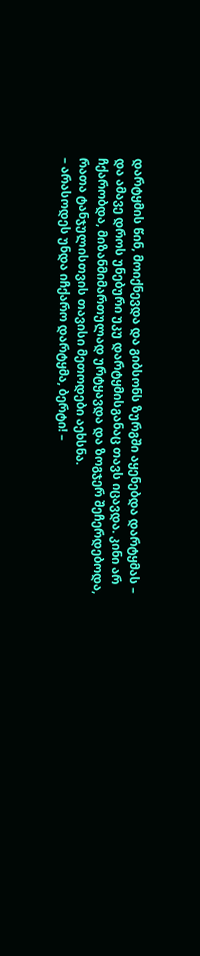დარტყმის წინ, მოიქნევდა და გიბსონს ზურგში აყენებდა დარტყმას – და ამავე დროს უნებური უკუ დარტყმისგანაც თავს იცავდა. კინი არ ჩქარობდა, მიზანმიმართულად ურტყავდა და ზოგჯერ შეჩერდებოდა, რათა ტანჯულისთვის თავისი მეთოდები აეხსნა.
– არასოდეს უნდა იჩქარო დარტყმა, ბერტი! –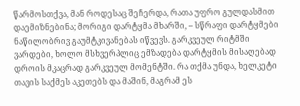წარმოსთქვა, მან როდესაც შეჩერდა, რათა უფრო გულდასმით დაემიზნებინა; მორიგი დარტყმა მხარში, – სწრაფი დარტყმები ნაწილობრივ გაუმტკივანებას იწვევს. გარკვეულ რიტმში ვარდები, ხოლო მსხვერპლიც ემზადება დარტყმის მისაღებად დროის მკაცრად გარკვეულ მომენტში. რა თქმა უნდა, ხელკეტი თავის საქმეს აკეთებს და მაშინ, მაგრამ ეს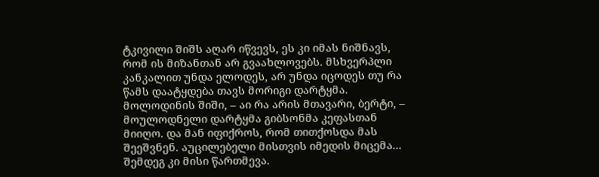ტკივილი შიშს აღარ იწვევს, ეს კი იმას ნიშნავს, რომ ის მიზანთან არ გვაახლოვებს. მსხვერპლი კანკალით უნდა ელოდეს, არ უნდა იცოდეს თუ რა წამს დაატყდება თავს მორიგი დარტყმა. მოლოდინის შიში, – აი რა არის მთავარი, ბერტი, – მოულოდნელი დარტყმა გიბსონმა კეფასთან მიიღო. და მან იფიქროს, რომ თითქოსდა მას შეეშვნენ. აუცილებელი მისთვის იმედის მიცემა... შემდეგ კი მისი წართმევა.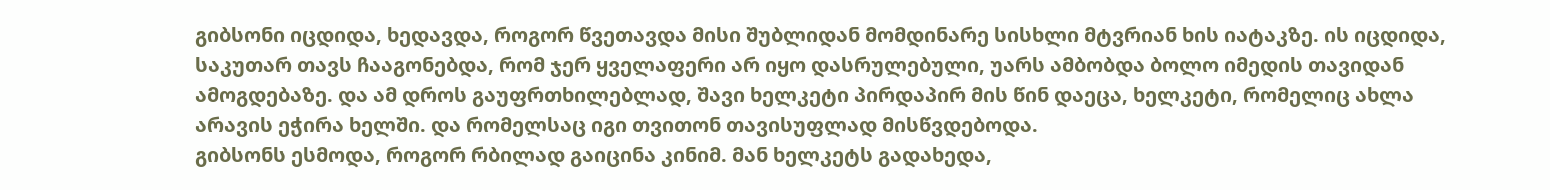გიბსონი იცდიდა, ხედავდა, როგორ წვეთავდა მისი შუბლიდან მომდინარე სისხლი მტვრიან ხის იატაკზე. ის იცდიდა, საკუთარ თავს ჩააგონებდა, რომ ჯერ ყველაფერი არ იყო დასრულებული, უარს ამბობდა ბოლო იმედის თავიდან ამოგდებაზე. და ამ დროს გაუფრთხილებლად, შავი ხელკეტი პირდაპირ მის წინ დაეცა, ხელკეტი, რომელიც ახლა არავის ეჭირა ხელში. და რომელსაც იგი თვითონ თავისუფლად მისწვდებოდა.
გიბსონს ესმოდა, როგორ რბილად გაიცინა კინიმ. მან ხელკეტს გადახედა,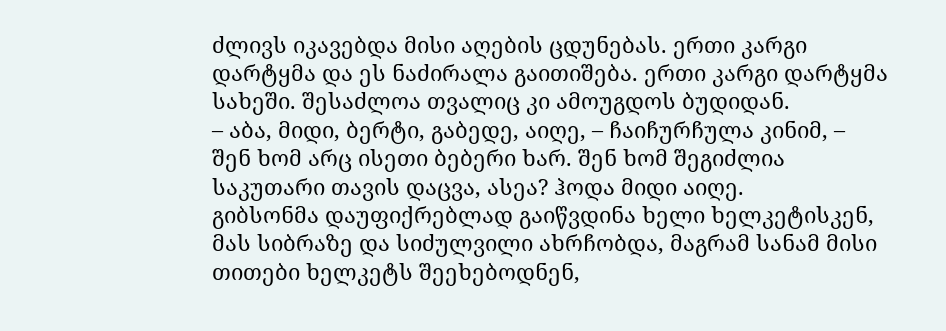ძლივს იკავებდა მისი აღების ცდუნებას. ერთი კარგი დარტყმა და ეს ნაძირალა გაითიშება. ერთი კარგი დარტყმა სახეში. შესაძლოა თვალიც კი ამოუგდოს ბუდიდან.
– აბა, მიდი, ბერტი, გაბედე, აიღე, – ჩაიჩურჩულა კინიმ, – შენ ხომ არც ისეთი ბებერი ხარ. შენ ხომ შეგიძლია საკუთარი თავის დაცვა, ასეა? ჰოდა მიდი აიღე.
გიბსონმა დაუფიქრებლად გაიწვდინა ხელი ხელკეტისკენ, მას სიბრაზე და სიძულვილი ახრჩობდა, მაგრამ სანამ მისი თითები ხელკეტს შეეხებოდნენ,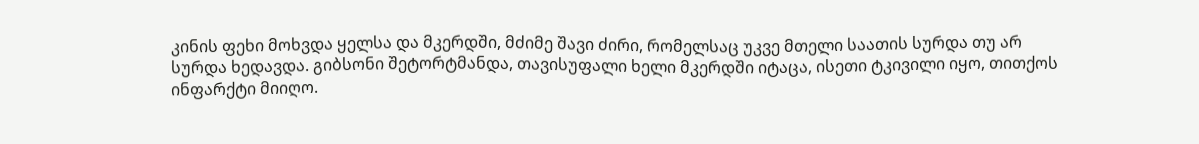კინის ფეხი მოხვდა ყელსა და მკერდში, მძიმე შავი ძირი, რომელსაც უკვე მთელი საათის სურდა თუ არ სურდა ხედავდა. გიბსონი შეტორტმანდა, თავისუფალი ხელი მკერდში იტაცა, ისეთი ტკივილი იყო, თითქოს ინფარქტი მიიღო.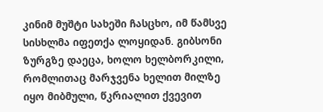კინიმ მუშტი სახეში ჩასცხო, იმ წამსვე სისხლმა იფეთქა ლოყიდან. გიბსონი ზურგზე დაეცა, ხოლო ხელბორკილი, რომლითაც მარჯვენა ხელით მილზე იყო მიბმული, წკრიალით ქვევით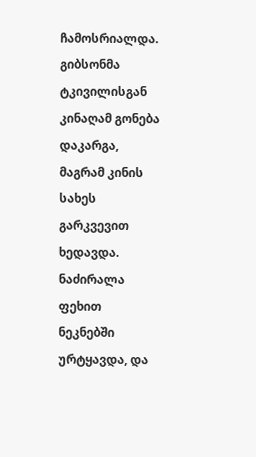ჩამოსრიალდა.
გიბსონმა ტკივილისგან კინაღამ გონება დაკარგა, მაგრამ კინის სახეს გარკვევით ხედავდა. ნაძირალა ფეხით ნეკნებში ურტყავდა, და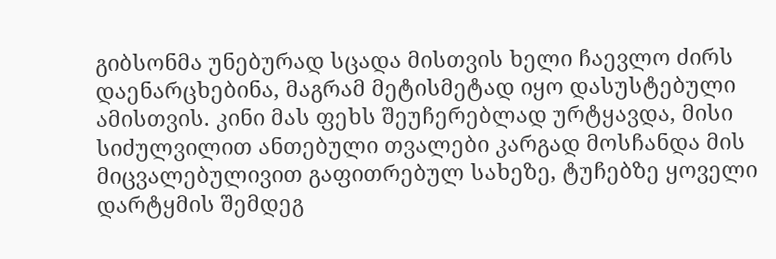გიბსონმა უნებურად სცადა მისთვის ხელი ჩაევლო ძირს დაენარცხებინა, მაგრამ მეტისმეტად იყო დასუსტებული ამისთვის. კინი მას ფეხს შეუჩერებლად ურტყავდა, მისი სიძულვილით ანთებული თვალები კარგად მოსჩანდა მის მიცვალებულივით გაფითრებულ სახეზე, ტუჩებზე ყოველი დარტყმის შემდეგ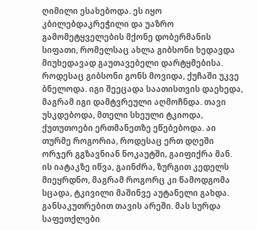ღიმილი ესახებოდა. ეს იყო კბილებდაკრეჭილი და უაზრო გამომეტყველების მქონე დობერმანის სიფათი, რომელსაც ახლა გიბსონი ხედავდა მიუხედავად გაუთავებელი დარტყმებისა.
როდესაც გიბსონი გონს მოვიდა, ქუჩაში უკვე ბნელოდა. იგი შეეცადა საათისთვის დაეხედა, მაგრამ იგი დამტვრეული აღმოჩნდა. თავი უსკდებოდა, მთელი სხეული ტკიოდა, ქუთუთოები ერთმანეთზე ეწებებოდა. აი თურმე როგორია, როდესაც ერთ დღეში ორჯერ გგზავნიან ნოკაუტში, გაიფიქრა მან.
ის იატაკზე იწვა, გაინძრა, ზურგით კედელს მიეყრდნო, მაგრამ როგორც კი წამოდგომა სცადა, ტკივილი მაშინვე აუტანელი გახდა. განსაკუთრებით თავის არეში. მას სურდა საფეთქლები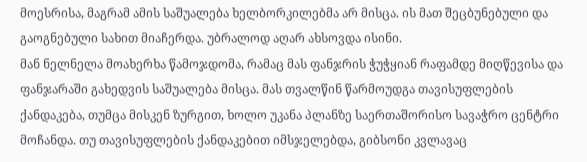მოესრისა, მაგრამ ამის საშუალება ხელბორკილებმა არ მისცა. ის მათ შეცბუნებული და გაოგნებული სახით მიაჩერდა. უბრალოდ აღარ ახსოვდა ისინი.
მან ნელნელა მოახერხა წამოჯდომა, რამაც მას ფანჯრის ჭუჭყიან რაფამდე მიღწევისა და ფანჯარაში გახედვის საშუალება მისცა. მას თვალწინ წარმოუდგა თავისუფლების ქანდაკება, თუმცა მისკენ ზურგით, ხოლო უკანა პლანზე საერთაშორისო სავაჭრო ცენტრი მოჩანდა. თუ თავისუფლების ქანდაკებით იმსჯელებდა, გიბსონი კვლავაც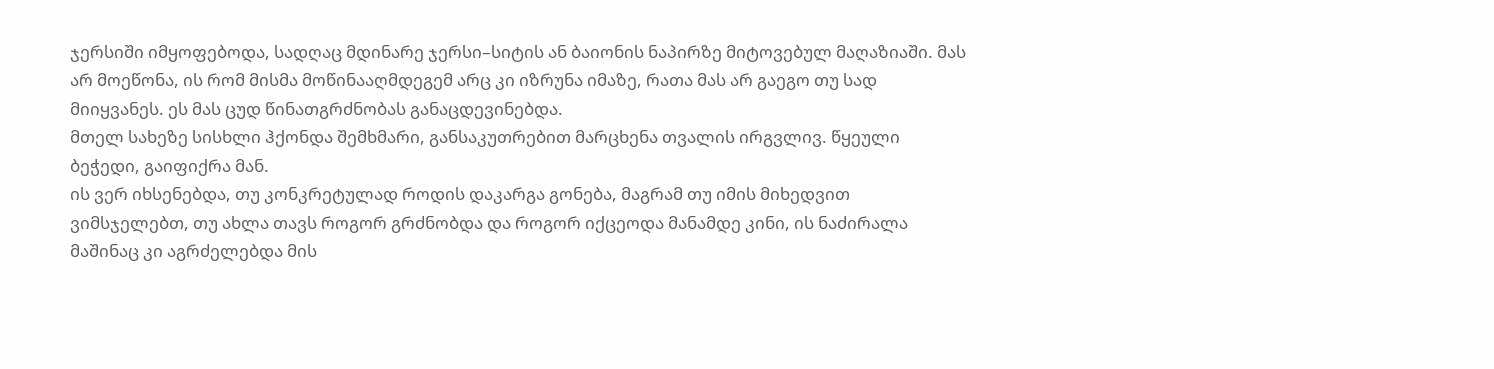ჯერსიში იმყოფებოდა, სადღაც მდინარე ჯერსი–სიტის ან ბაიონის ნაპირზე მიტოვებულ მაღაზიაში. მას არ მოეწონა, ის რომ მისმა მოწინააღმდეგემ არც კი იზრუნა იმაზე, რათა მას არ გაეგო თუ სად მიიყვანეს. ეს მას ცუდ წინათგრძნობას განაცდევინებდა.
მთელ სახეზე სისხლი ჰქონდა შემხმარი, განსაკუთრებით მარცხენა თვალის ირგვლივ. წყეული ბეჭედი, გაიფიქრა მან.
ის ვერ იხსენებდა, თუ კონკრეტულად როდის დაკარგა გონება, მაგრამ თუ იმის მიხედვით ვიმსჯელებთ, თუ ახლა თავს როგორ გრძნობდა და როგორ იქცეოდა მანამდე კინი, ის ნაძირალა მაშინაც კი აგრძელებდა მის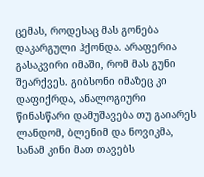ცემას, როდესაც მას გონება დაკარგული ჰქონდა. არაფერია გასაკვირი იმაში, რომ მას გუნი შეარქვეს. გიბსონი იმაზეც კი დაფიქრდა, ანალოგიური წინასწარი დამუშავება თუ გაიარეს ლანდომ, ბლენიმ და ნოვიკმა, სანამ კინი მათ თავებს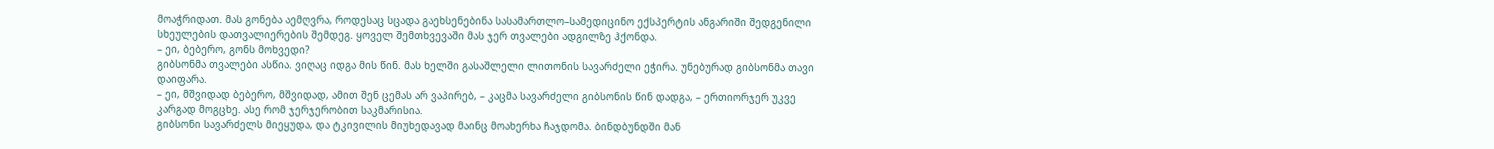მოაჭრიდათ. მას გონება აემღვრა, როდესაც სცადა გაეხსენებინა სასამართლო–სამედიცინო ექსპერტის ანგარიში შედგენილი სხეულების დათვალიერების შემდეგ. ყოველ შემთხვევაში მას ჯერ თვალები ადგილზე ჰქონდა.
– ეი, ბებერო, გონს მოხვედი?
გიბსონმა თვალები ასწია. ვიღაც იდგა მის წინ. მას ხელში გასაშლელი ლითონის სავარძელი ეჭირა. უნებურად გიბსონმა თავი დაიფარა.
– ეი, მშვიდად ბებერო, მშვიდად, ამით შენ ცემას არ ვაპირებ, – კაცმა სავარძელი გიბსონის წინ დადგა, – ერთიორჯერ უკვე კარგად მოგცხე. ასე რომ ჯერჯერობით საკმარისია.
გიბსონი სავარძელს მიეყუდა, და ტკივილის მიუხედავად მაინც მოახერხა ჩაჯდომა. ბინდბუნდში მან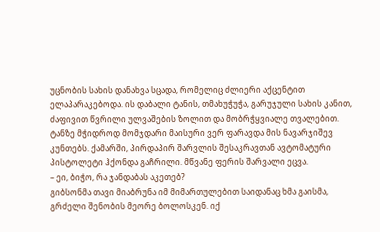უცნობის სახის დანახვა სცადა, რომელიც ძლიერი აქცენტით ელაპარაკებოდა. ის დაბალი ტანის, თმახუჭუჭა, გარუჯული სახის კანით, ძაფივით წვრილი ულვაშების ზოლით და მობრჭყვიალე თვალებით. ტანზე მჭიდროდ მომჯდარი მაისური ვერ ფარავდა მის ნავარჯიშევ კუნთებს. ქამარში, პირდაპირ შარვლის შესაკრავთან ავტომატური პისტოლეტი ჰქონდა გაჩრილი. მწვანე ფერის შარვალი ეცვა.
– ეი, ბიჭო, რა ჯანდაბას აკეთებ?
გიბსონმა თავი მიაბრუნა იმ მიმართულებით საიდანაც ხმა გაისმა, გრძელი შენობის მეორე ბოლოსკენ. იქ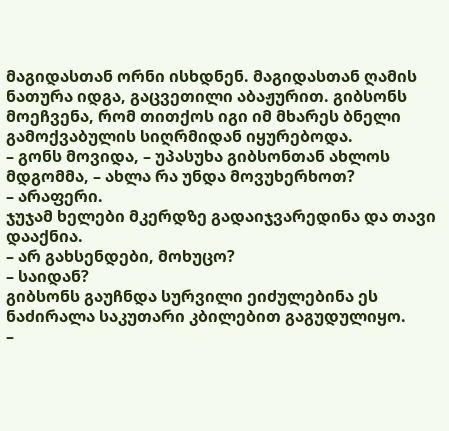მაგიდასთან ორნი ისხდნენ. მაგიდასთან ღამის ნათურა იდგა, გაცვეთილი აბაჟურით. გიბსონს მოეჩვენა, რომ თითქოს იგი იმ მხარეს ბნელი გამოქვაბულის სიღრმიდან იყურებოდა.
– გონს მოვიდა, – უპასუხა გიბსონთან ახლოს მდგომმა, – ახლა რა უნდა მოვუხერხოთ?
– არაფერი.
ჯუჯამ ხელები მკერდზე გადაიჯვარედინა და თავი დააქნია.
– არ გახსენდები, მოხუცო?
– საიდან?
გიბსონს გაუჩნდა სურვილი ეიძულებინა ეს ნაძირალა საკუთარი კბილებით გაგუდულიყო.
–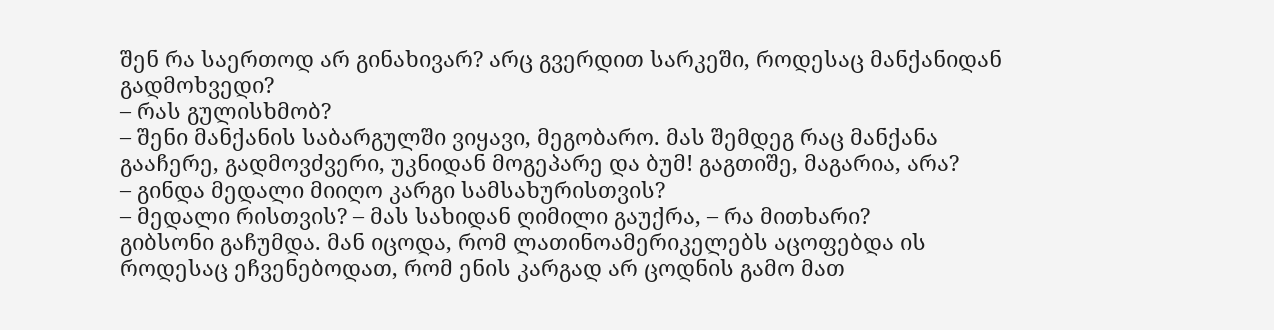შენ რა საერთოდ არ გინახივარ? არც გვერდით სარკეში, როდესაც მანქანიდან გადმოხვედი?
– რას გულისხმობ?
– შენი მანქანის საბარგულში ვიყავი, მეგობარო. მას შემდეგ რაც მანქანა გააჩერე, გადმოვძვერი, უკნიდან მოგეპარე და ბუმ! გაგთიშე, მაგარია, არა?
– გინდა მედალი მიიღო კარგი სამსახურისთვის?
– მედალი რისთვის? – მას სახიდან ღიმილი გაუქრა, – რა მითხარი?
გიბსონი გაჩუმდა. მან იცოდა, რომ ლათინოამერიკელებს აცოფებდა ის როდესაც ეჩვენებოდათ, რომ ენის კარგად არ ცოდნის გამო მათ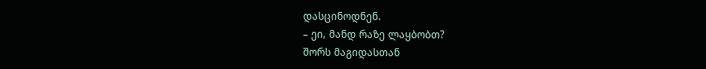დასცინოდნენ.
– ეი, მანდ რაზე ლაყბობთ?
შორს მაგიდასთან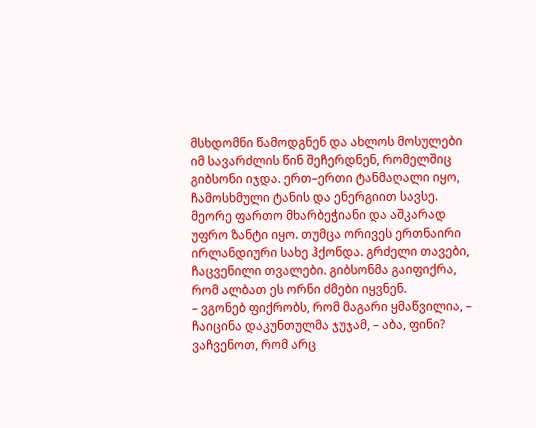მსხდომნი წამოდგნენ და ახლოს მოსულები იმ სავარძლის წინ შეჩერდნენ, რომელშიც გიბსონი იჯდა. ერთ–ერთი ტანმაღალი იყო, ჩამოსხმული ტანის და ენერგიით სავსე. მეორე ფართო მხარბეჭიანი და აშკარად უფრო ზანტი იყო. თუმცა ორივეს ერთნაირი ირლანდიური სახე ჰქონდა. გრძელი თავები, ჩაცვენილი თვალები. გიბსონმა გაიფიქრა, რომ ალბათ ეს ორნი ძმები იყვნენ.
– ვგონებ ფიქრობს, რომ მაგარი ყმაწვილია, – ჩაიცინა დაკუნთულმა ჯუჯამ, – აბა, ფინი? ვაჩვენოთ, რომ არც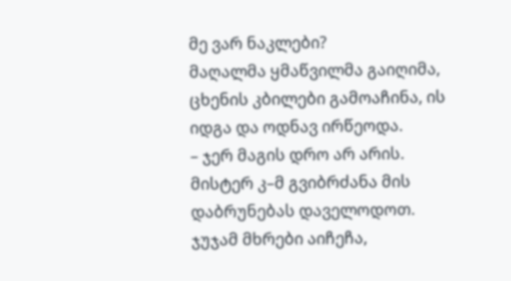მე ვარ ნაკლები?
მაღალმა ყმაწვილმა გაიღიმა, ცხენის კბილები გამოაჩინა, ის იდგა და ოდნავ ირწეოდა.
– ჯერ მაგის დრო არ არის. მისტერ კ–მ გვიბრძანა მის დაბრუნებას დაველოდოთ.
ჯუჯამ მხრები აიჩეჩა,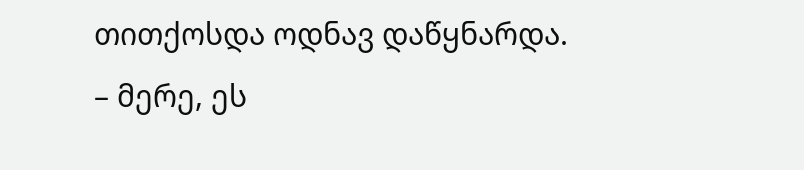თითქოსდა ოდნავ დაწყნარდა.
– მერე, ეს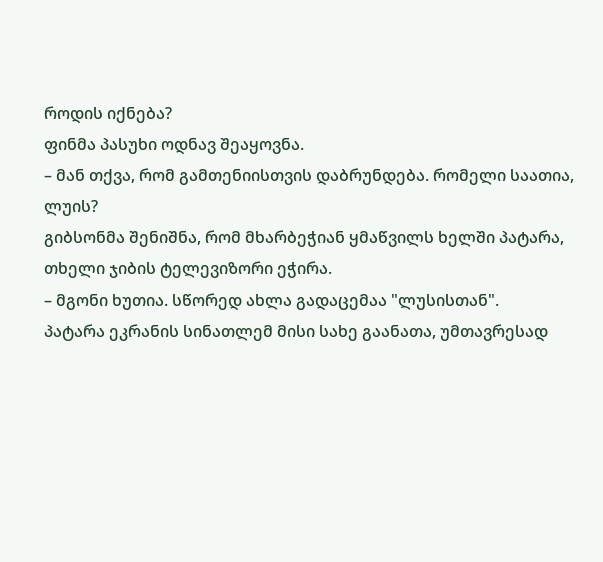როდის იქნება?
ფინმა პასუხი ოდნავ შეაყოვნა.
– მან თქვა, რომ გამთენიისთვის დაბრუნდება. რომელი საათია, ლუის?
გიბსონმა შენიშნა, რომ მხარბეჭიან ყმაწვილს ხელში პატარა, თხელი ჯიბის ტელევიზორი ეჭირა.
– მგონი ხუთია. სწორედ ახლა გადაცემაა "ლუსისთან".
პატარა ეკრანის სინათლემ მისი სახე გაანათა, უმთავრესად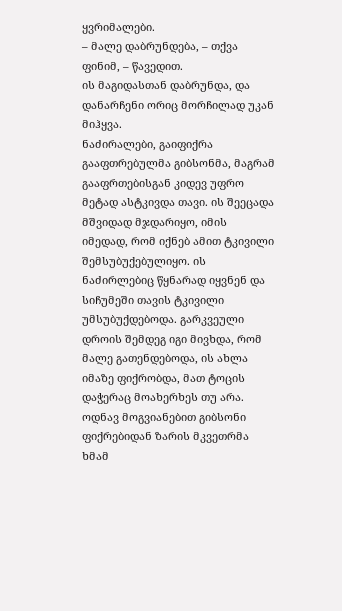ყვრიმალები.
– მალე დაბრუნდება, – თქვა ფინიმ, – წავედით.
ის მაგიდასთან დაბრუნდა, და დანარჩენი ორიც მორჩილად უკან მიჰყვა.
ნაძირალები, გაიფიქრა გააფთრებულმა გიბსონმა, მაგრამ გააფრთებისგან კიდევ უფრო მეტად ასტკივდა თავი. ის შეეცადა მშვიდად მჯდარიყო, იმის იმედად, რომ იქნებ ამით ტკივილი შემსუბუქებულიყო. ის ნაძირლებიც წყნარად იყვნენ და სიჩუმეში თავის ტკივილი უმსუბუქდებოდა. გარკვეული დროის შემდეგ იგი მივხდა, რომ მალე გათენდებოდა, ის ახლა იმაზე ფიქრობდა, მათ ტოცის დაჭერაც მოახერხეს თუ არა.
ოდნავ მოგვიანებით გიბსონი ფიქრებიდან ზარის მკვეთრმა ხმამ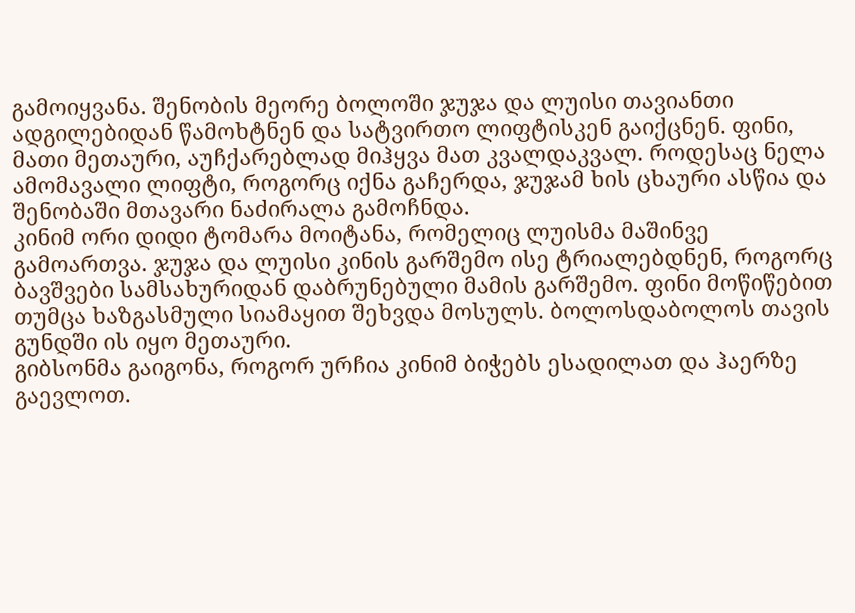გამოიყვანა. შენობის მეორე ბოლოში ჯუჯა და ლუისი თავიანთი ადგილებიდან წამოხტნენ და სატვირთო ლიფტისკენ გაიქცნენ. ფინი, მათი მეთაური, აუჩქარებლად მიჰყვა მათ კვალდაკვალ. როდესაც ნელა ამომავალი ლიფტი, როგორც იქნა გაჩერდა, ჯუჯამ ხის ცხაური ასწია და შენობაში მთავარი ნაძირალა გამოჩნდა.
კინიმ ორი დიდი ტომარა მოიტანა, რომელიც ლუისმა მაშინვე გამოართვა. ჯუჯა და ლუისი კინის გარშემო ისე ტრიალებდნენ, როგორც ბავშვები სამსახურიდან დაბრუნებული მამის გარშემო. ფინი მოწიწებით თუმცა ხაზგასმული სიამაყით შეხვდა მოსულს. ბოლოსდაბოლოს თავის გუნდში ის იყო მეთაური.
გიბსონმა გაიგონა, როგორ ურჩია კინიმ ბიჭებს ესადილათ და ჰაერზე გაევლოთ.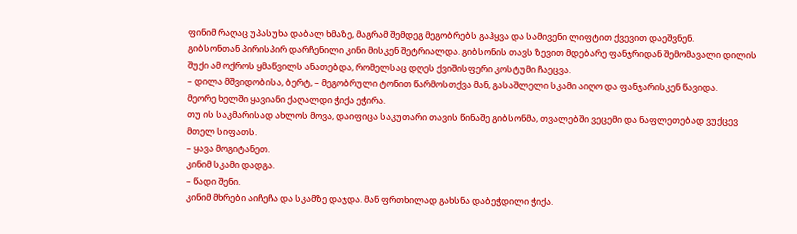ფინიმ რაღაც უპასუხა დაბალ ხმაზე, მაგრამ შემდეგ მეგობრებს გაჰყვა და სამივენი ლიფტით ქვევით დაეშვნენ.
გიბსონთან პირისპირ დარჩენილი კინი მისკენ შეტრიალდა. გიბსონის თავს ზევით მდებარე ფანჯრიდან შემომავალი დილის შუქი ამ ოქროს ყმაწვილს ანათებდა, რომელსაც დღეს ქვიშისფერი კოსტუმი ჩაეცვა.
– დილა მშვიდობისა, ბერტ, – მეგობრული ტონით წარმოსთქვა მან, გასაშლელი სკამი აიღო და ფანჯარისკენ წავიდა.
მეორე ხელში ყავიანი ქაღალდი ჭიქა ეჭირა.
თუ ის საკმარისად ახლოს მოვა, დაიფიცა საკუთარი თავის წინაშე გიბსონმა, თვალებში ვეცემი და ნაფლეთებად ვუქცევ მთელ სიფათს.
– ყავა მოგიტანეთ.
კინიმ სკამი დადგა.
– წადი შენი.
კინიმ მხრები აიჩეჩა და სკამზე დაჯდა. მან ფრთხილად გახსნა დაბეჭდილი ჭიქა.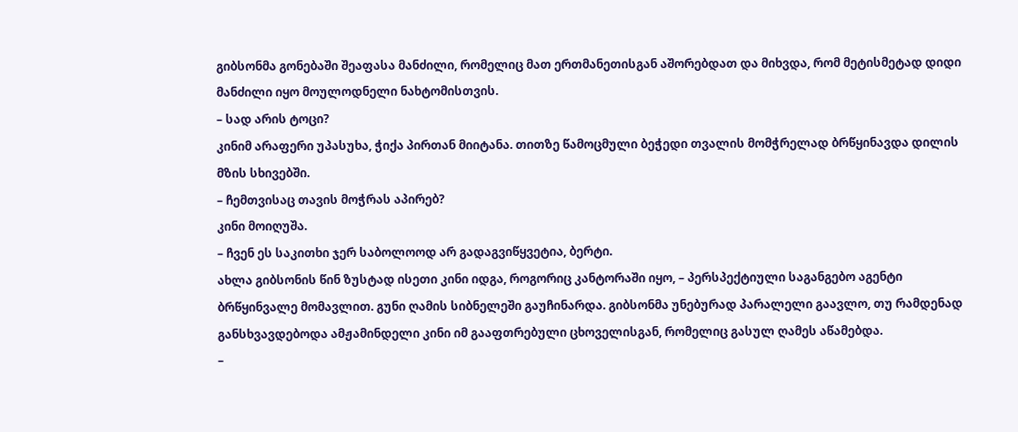გიბსონმა გონებაში შეაფასა მანძილი, რომელიც მათ ერთმანეთისგან აშორებდათ და მიხვდა, რომ მეტისმეტად დიდი მანძილი იყო მოულოდნელი ნახტომისთვის.
– სად არის ტოცი?
კინიმ არაფერი უპასუხა, ჭიქა პირთან მიიტანა. თითზე წამოცმული ბეჭედი თვალის მომჭრელად ბრწყინავდა დილის მზის სხივებში.
– ჩემთვისაც თავის მოჭრას აპირებ?
კინი მოიღუშა.
– ჩვენ ეს საკითხი ჯერ საბოლოოდ არ გადაგვიწყვეტია, ბერტი.
ახლა გიბსონის წინ ზუსტად ისეთი კინი იდგა, როგორიც კანტორაში იყო, – პერსპექტიული საგანგებო აგენტი ბრწყინვალე მომავლით. გუნი ღამის სიბნელეში გაუჩინარდა. გიბსონმა უნებურად პარალელი გაავლო, თუ რამდენად განსხვავდებოდა ამჟამინდელი კინი იმ გააფთრებული ცხოველისგან, რომელიც გასულ ღამეს აწამებდა.
–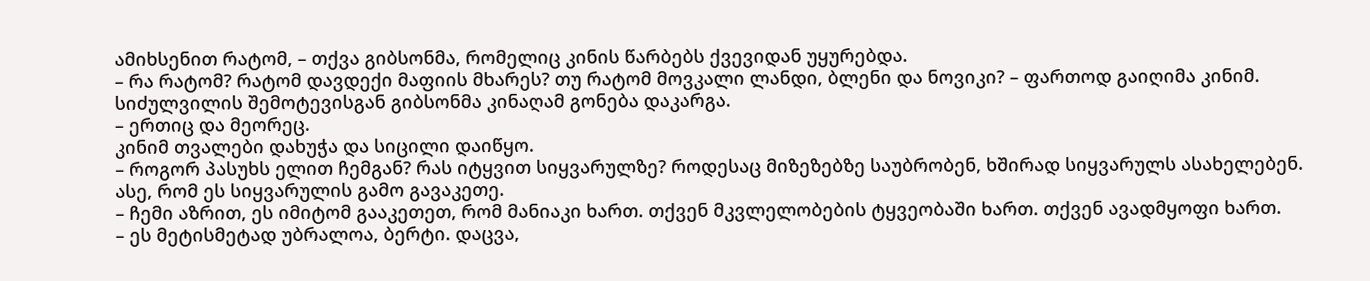ამიხსენით რატომ, – თქვა გიბსონმა, რომელიც კინის წარბებს ქვევიდან უყურებდა.
– რა რატომ? რატომ დავდექი მაფიის მხარეს? თუ რატომ მოვკალი ლანდი, ბლენი და ნოვიკი? – ფართოდ გაიღიმა კინიმ.
სიძულვილის შემოტევისგან გიბსონმა კინაღამ გონება დაკარგა.
– ერთიც და მეორეც.
კინიმ თვალები დახუჭა და სიცილი დაიწყო.
– როგორ პასუხს ელით ჩემგან? რას იტყვით სიყვარულზე? როდესაც მიზეზებზე საუბრობენ, ხშირად სიყვარულს ასახელებენ. ასე, რომ ეს სიყვარულის გამო გავაკეთე.
– ჩემი აზრით, ეს იმიტომ გააკეთეთ, რომ მანიაკი ხართ. თქვენ მკვლელობების ტყვეობაში ხართ. თქვენ ავადმყოფი ხართ.
– ეს მეტისმეტად უბრალოა, ბერტი. დაცვა,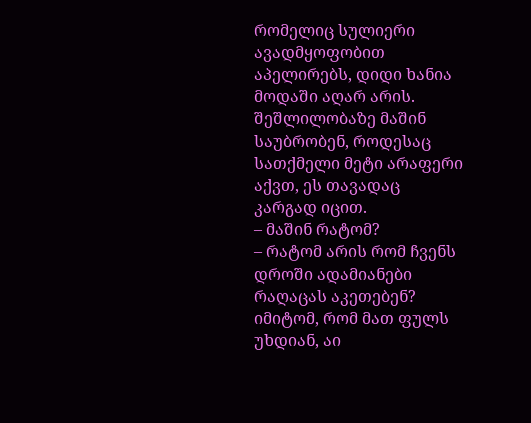რომელიც სულიერი ავადმყოფობით აპელირებს, დიდი ხანია მოდაში აღარ არის. შეშლილობაზე მაშინ საუბრობენ, როდესაც სათქმელი მეტი არაფერი აქვთ, ეს თავადაც კარგად იცით.
– მაშინ რატომ?
– რატომ არის რომ ჩვენს დროში ადამიანები რაღაცას აკეთებენ? იმიტომ, რომ მათ ფულს უხდიან, აი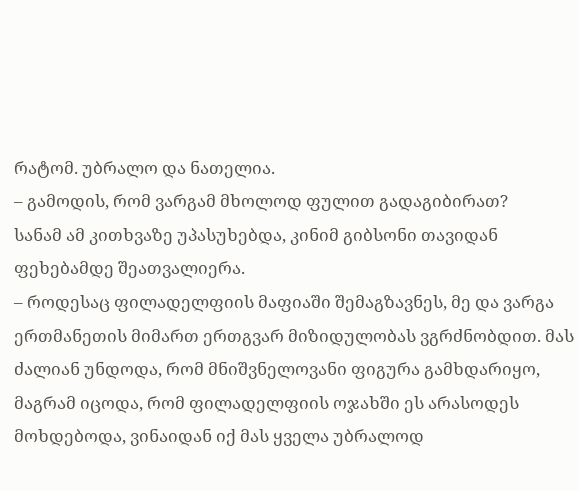რატომ. უბრალო და ნათელია.
– გამოდის, რომ ვარგამ მხოლოდ ფულით გადაგიბირათ?
სანამ ამ კითხვაზე უპასუხებდა, კინიმ გიბსონი თავიდან ფეხებამდე შეათვალიერა.
– როდესაც ფილადელფიის მაფიაში შემაგზავნეს, მე და ვარგა ერთმანეთის მიმართ ერთგვარ მიზიდულობას ვგრძნობდით. მას ძალიან უნდოდა, რომ მნიშვნელოვანი ფიგურა გამხდარიყო, მაგრამ იცოდა, რომ ფილადელფიის ოჯახში ეს არასოდეს მოხდებოდა, ვინაიდან იქ მას ყველა უბრალოდ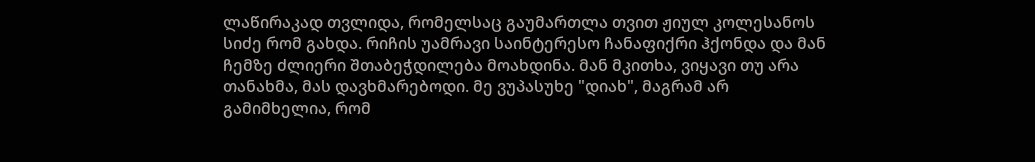ლაწირაკად თვლიდა, რომელსაც გაუმართლა თვით ჟიულ კოლესანოს სიძე რომ გახდა. რიჩის უამრავი საინტერესო ჩანაფიქრი ჰქონდა და მან ჩემზე ძლიერი შთაბეჭდილება მოახდინა. მან მკითხა, ვიყავი თუ არა თანახმა, მას დავხმარებოდი. მე ვუპასუხე "დიახ", მაგრამ არ გამიმხელია, რომ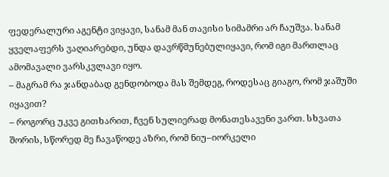ფედერალური აგენტი ვიყავი, სანამ მან თავისი სიმამრი არ ჩაუშვა. სანამ ყველაფერს ვაღიარებდი, უნდა დავრწმუნებულიყავი, რომ იგი მართლაც ამომავალი ვარსკვლავი იყო.
– მაგრამ რა ჯანდაბად გენდობოდა მას შემდეგ, როდესაც გიაგო, რომ ჯაშუში იყავით?
– როგორც უკვე გითხარით, ჩვენ სულიერად მონათესავენი ვართ. სხვათა შორის, სწორედ მე ჩავაწოდე აზრი, რომ ნიუ–იორკელი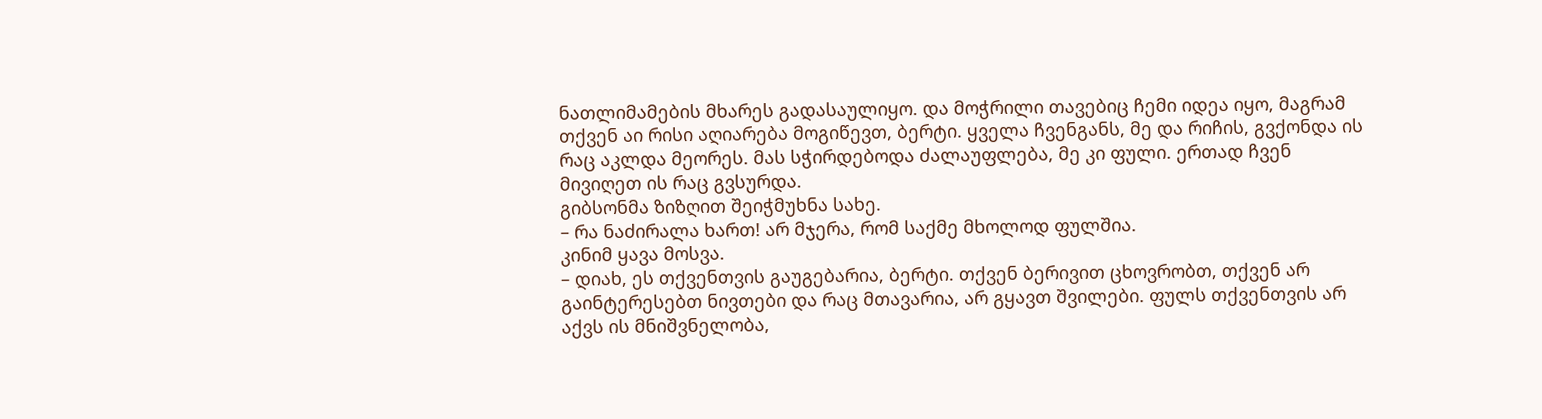ნათლიმამების მხარეს გადასაულიყო. და მოჭრილი თავებიც ჩემი იდეა იყო, მაგრამ თქვენ აი რისი აღიარება მოგიწევთ, ბერტი. ყველა ჩვენგანს, მე და რიჩის, გვქონდა ის რაც აკლდა მეორეს. მას სჭირდებოდა ძალაუფლება, მე კი ფული. ერთად ჩვენ მივიღეთ ის რაც გვსურდა.
გიბსონმა ზიზღით შეიჭმუხნა სახე.
– რა ნაძირალა ხართ! არ მჯერა, რომ საქმე მხოლოდ ფულშია.
კინიმ ყავა მოსვა.
– დიახ, ეს თქვენთვის გაუგებარია, ბერტი. თქვენ ბერივით ცხოვრობთ, თქვენ არ გაინტერესებთ ნივთები და რაც მთავარია, არ გყავთ შვილები. ფულს თქვენთვის არ აქვს ის მნიშვნელობა,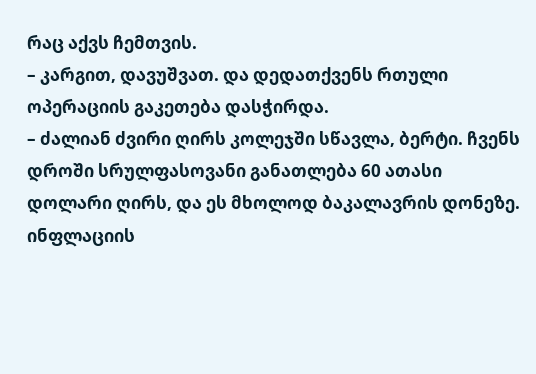რაც აქვს ჩემთვის.
– კარგით, დავუშვათ. და დედათქვენს რთული ოპერაციის გაკეთება დასჭირდა.
– ძალიან ძვირი ღირს კოლეჯში სწავლა, ბერტი. ჩვენს დროში სრულფასოვანი განათლება 60 ათასი დოლარი ღირს, და ეს მხოლოდ ბაკალავრის დონეზე. ინფლაციის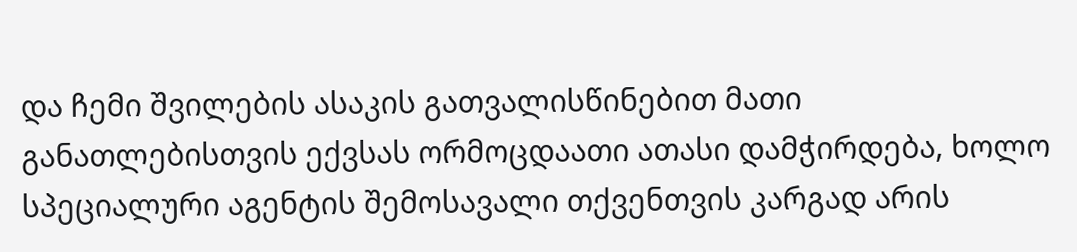და ჩემი შვილების ასაკის გათვალისწინებით მათი განათლებისთვის ექვსას ორმოცდაათი ათასი დამჭირდება, ხოლო სპეციალური აგენტის შემოსავალი თქვენთვის კარგად არის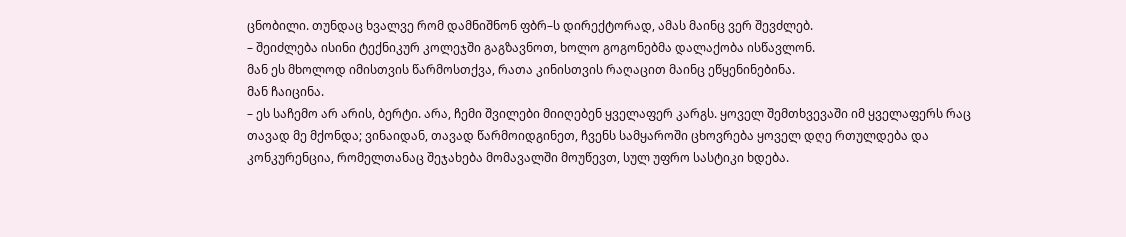ცნობილი. თუნდაც ხვალვე რომ დამნიშნონ ფბრ–ს დირექტორად, ამას მაინც ვერ შევძლებ.
– შეიძლება ისინი ტექნიკურ კოლეჯში გაგზავნოთ, ხოლო გოგონებმა დალაქობა ისწავლონ.
მან ეს მხოლოდ იმისთვის წარმოსთქვა, რათა კინისთვის რაღაცით მაინც ეწყენინებინა.
მან ჩაიცინა.
– ეს საჩემო არ არის, ბერტი. არა, ჩემი შვილები მიიღებენ ყველაფერ კარგს. ყოველ შემთხვევაში იმ ყველაფერს რაც თავად მე მქონდა; ვინაიდან, თავად წარმოიდგინეთ, ჩვენს სამყაროში ცხოვრება ყოველ დღე რთულდება და კონკურენცია, რომელთანაც შეჯახება მომავალში მოუწევთ, სულ უფრო სასტიკი ხდება.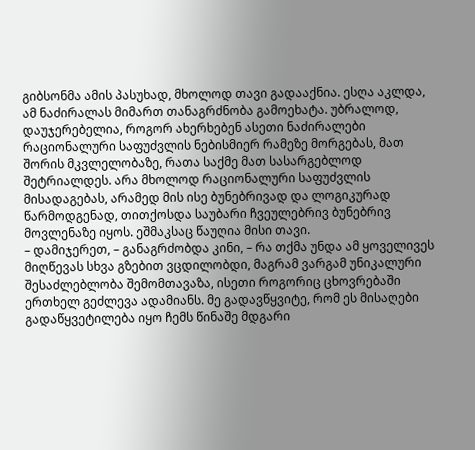გიბსონმა ამის პასუხად, მხოლოდ თავი გადააქნია. ესღა აკლდა, ამ ნაძირალას მიმართ თანაგრძნობა გამოეხატა. უბრალოდ, დაუჯერებელია, როგორ ახერხებენ ასეთი ნაძირალები რაციონალური საფუძვლის ნებისმიერ რამეზე მორგებას, მათ შორის მკვლელობაზე, რათა საქმე მათ სასარგებლოდ შეტრიალდეს. არა მხოლოდ რაციონალური საფუძვლის მისადაგებას, არამედ მის ისე ბუნებრივად და ლოგიკურად წარმოდგენად, თითქოსდა საუბარი ჩვეულებრივ ბუნებრივ მოვლენაზე იყოს. ეშმაკსაც წაუღია მისი თავი.
– დამიჯერეთ, – განაგრძობდა კინი, – რა თქმა უნდა ამ ყოველივეს მიღწევას სხვა გზებით ვცდილობდი, მაგრამ ვარგამ უნიკალური შესაძლებლობა შემომთავაზა, ისეთი როგორიც ცხოვრებაში ერთხელ გეძლევა ადამიანს. მე გადავწყვიტე, რომ ეს მისაღები გადაწყვეტილება იყო ჩემს წინაშე მდგარი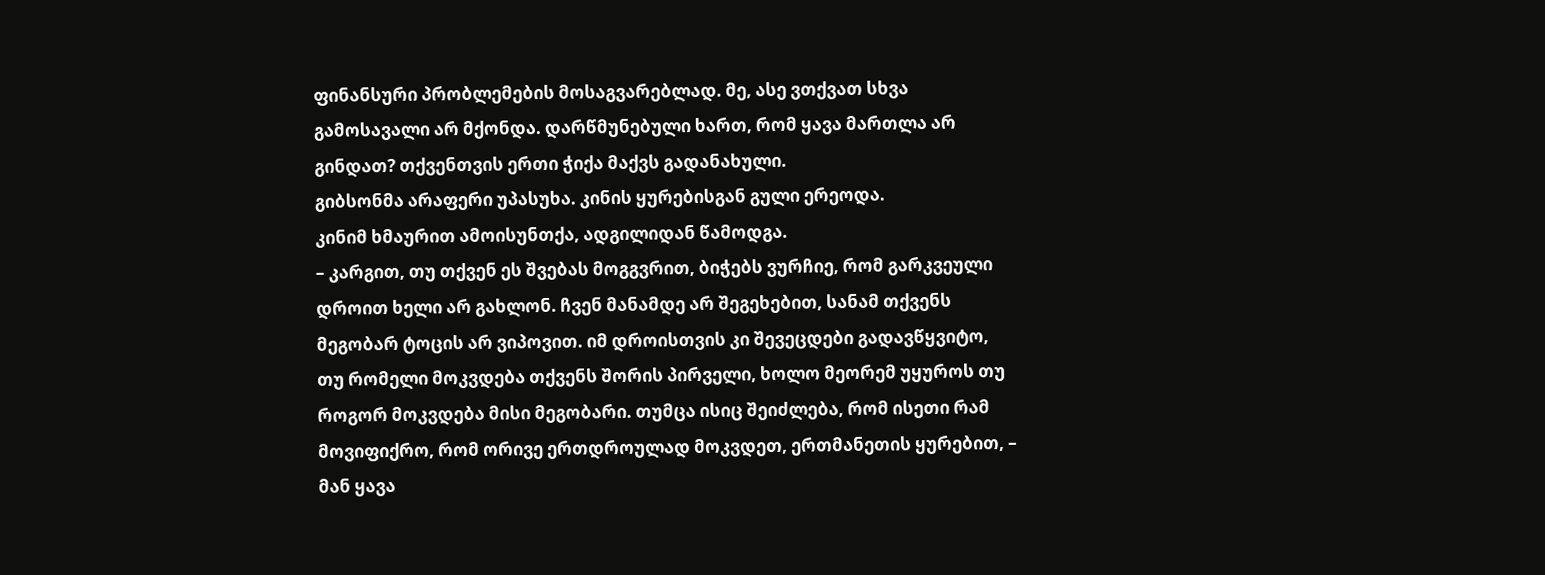ფინანსური პრობლემების მოსაგვარებლად. მე, ასე ვთქვათ სხვა გამოსავალი არ მქონდა. დარწმუნებული ხართ, რომ ყავა მართლა არ გინდათ? თქვენთვის ერთი ჭიქა მაქვს გადანახული.
გიბსონმა არაფერი უპასუხა. კინის ყურებისგან გული ერეოდა.
კინიმ ხმაურით ამოისუნთქა, ადგილიდან წამოდგა.
– კარგით, თუ თქვენ ეს შვებას მოგგვრით, ბიჭებს ვურჩიე, რომ გარკვეული დროით ხელი არ გახლონ. ჩვენ მანამდე არ შეგეხებით, სანამ თქვენს მეგობარ ტოცის არ ვიპოვით. იმ დროისთვის კი შევეცდები გადავწყვიტო, თუ რომელი მოკვდება თქვენს შორის პირველი, ხოლო მეორემ უყუროს თუ როგორ მოკვდება მისი მეგობარი. თუმცა ისიც შეიძლება, რომ ისეთი რამ მოვიფიქრო, რომ ორივე ერთდროულად მოკვდეთ, ერთმანეთის ყურებით, – მან ყავა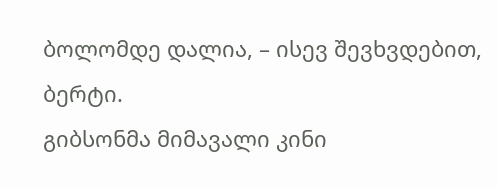ბოლომდე დალია, – ისევ შევხვდებით, ბერტი.
გიბსონმა მიმავალი კინი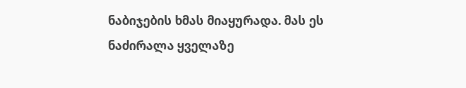ნაბიჯების ხმას მიაყურადა. მას ეს ნაძირალა ყველაზე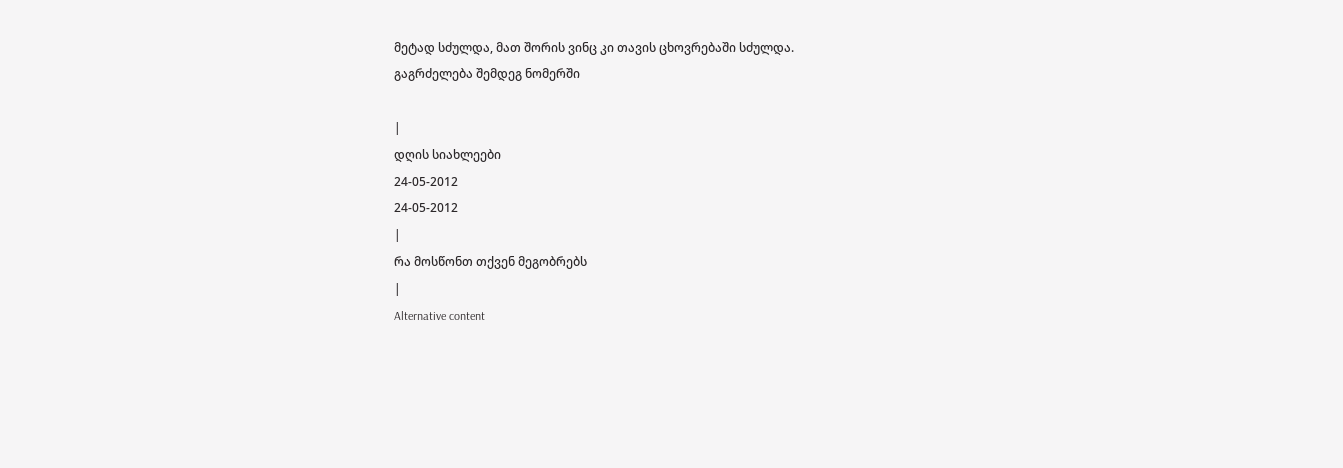მეტად სძულდა, მათ შორის ვინც კი თავის ცხოვრებაში სძულდა.
გაგრძელება შემდეგ ნომერში

|
დღის სიახლეები
24-05-2012
24-05-2012
|
რა მოსწონთ თქვენ მეგობრებს
|
Alternative content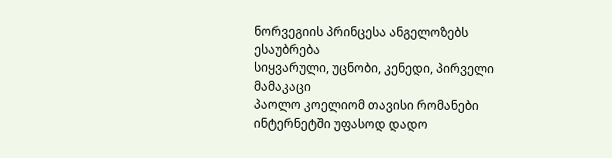ნორვეგიის პრინცესა ანგელოზებს ესაუბრება
სიყვარული, უცნობი, კენედი, პირველი მამაკაცი
პაოლო კოელიომ თავისი რომანები ინტერნეტში უფასოდ დადო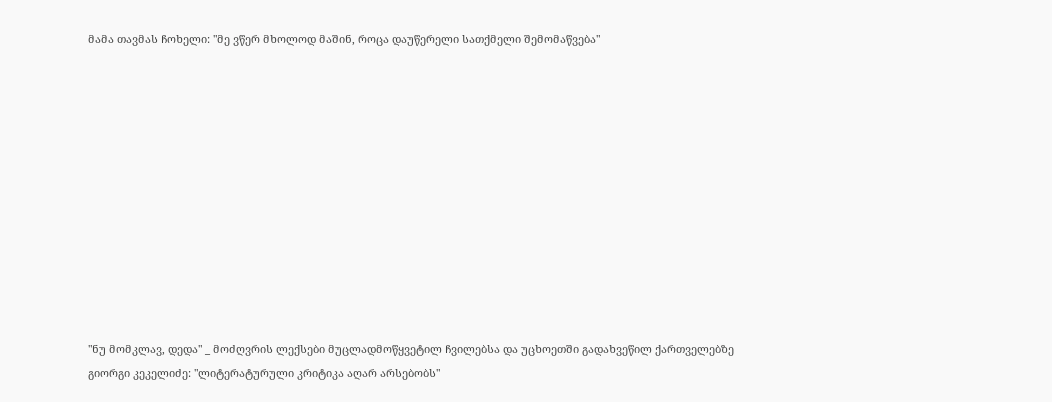მამა თავმას ჩოხელი: "მე ვწერ მხოლოდ მაშინ, როცა დაუწერელი სათქმელი შემომაწვება"












"ნუ მომკლავ, დედა" _ მოძღვრის ლექსები მუცლადმოწყვეტილ ჩვილებსა და უცხოეთში გადახვეწილ ქართველებზე
გიორგი კეკელიძე: "ლიტერატურული კრიტიკა აღარ არსებობს"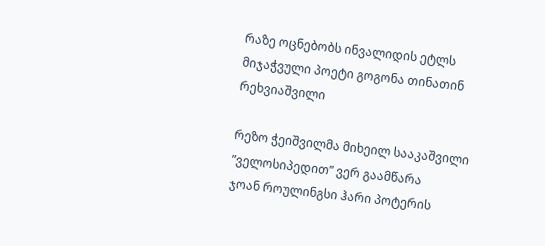რაზე ოცნებობს ინვალიდის ეტლს მიჯაჭვული პოეტი გოგონა თინათინ რეხვიაშვილი

რეზო ჭეიშვილმა მიხეილ სააკაშვილი ”ველოსიპედით” ვერ გაამწარა
ჯოან როულინგსი ჰარი პოტერის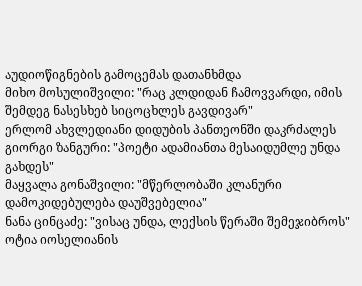აუდიოწიგნების გამოცემას დათანხმდა
მიხო მოსულიშვილი: "რაც კლდიდან ჩამოვვარდი, იმის შემდეგ ნასესხებ სიცოცხლეს გავდივარ"
ერლომ ახვლედიანი დიდუბის პანთეონში დაკრძალეს
გიორგი ზანგური: "პოეტი ადამიანთა მესაიდუმლე უნდა გახდეს"
მაყვალა გონაშვილი: "მწერლობაში კლანური დამოკიდებულება დაუშვებელია"
ნანა ცინცაძე: "ვისაც უნდა, ლექსის წერაში შემეჯიბროს"
ოტია იოსელიანის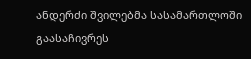ანდერძი შვილებმა სასამართლოში გაასაჩივრეს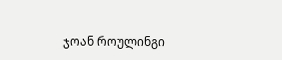ჯოან როულინგი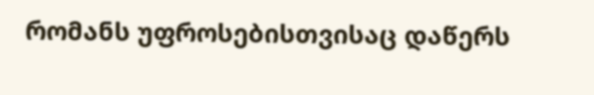რომანს უფროსებისთვისაც დაწერს